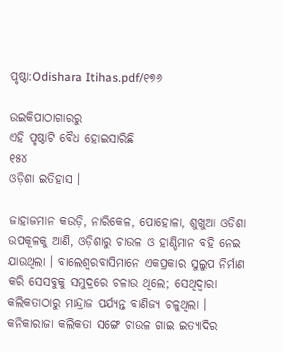ପୃଷ୍ଠା:Odishara Itihas.pdf/୧୭୬

ଉଇକିପାଠାଗାର‌ରୁ
ଏହି ପୃଷ୍ଠାଟି ବୈଧ ହୋଇସାରିଛି
୧୫୪
ଓଡ଼ିଶା ଇତିହାସ ।

ଜାହାଜମାନ କଉଡ଼ି, ନାରିକେଳ, ପୋହୋଳା, ଶୁଖୁଆ ଓଡିଶା ଉପକୂଳକୁ ଆଣି, ଓଡ଼ିଶାରୁ ଚାଉଳ ଓ ହାଣ୍ଡିମାନ ବହି ନେଇ ଯାଉଥିଲା । ବାଲେଶ୍ୱରବାସିମାନେ ଏକପ୍ରକାର ସୁଲୁପ ନିର୍ମାଣ କରି ସେସବୁକୁ ସମୁଦ୍ରରେ ଚଳାଉ ଥିଲେ; ସେଥିଦ୍ୱାରା କଲିକତାଠାରୁ ମାନ୍ଦ୍ରାଜ ପର୍ଯ୍ୟନ୍ତ ବାଣିଜ୍ୟ ଚଳୁଥିଲା । କନିକାରାଜା କଲିକତା ସଙ୍ଗେ ଚାଉଳ ଗାଇ ଇତ୍ୟାଦିର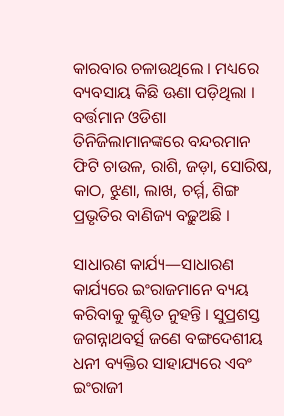କାରବାର ଚଳାଉଥିଲେ । ମଧ୍ୟରେ ବ୍ୟବସାୟ କିଛି ଊଣା ପଡ଼ିଥିଲା । ବର୍ତ୍ତମାନ ଓଡିଶା ତିନିଜିଲାମାନଙ୍କରେ ବନ୍ଦରମାନ ଫିଟି ଚାଉଳ, ରାଶି, ଜଡ଼ା, ସୋରିଷ, କାଠ, ଝୁଣା, ଲାଖ, ଚର୍ମ୍ମ, ଶିଙ୍ଗ ପ୍ରଭୃତିର ବାଣିଜ୍ୟ ବଢ଼ୁଅଛି ।

ସାଧାରଣ କାର୍ଯ୍ୟ—ସାଧାରଣ କାର୍ଯ୍ୟରେ ଇଂରାଜମାନେ ବ୍ୟୟ କରିବାକୁ କୁଣ୍ଠିତ ନୁହନ୍ତି । ସୁପ୍ରଶସ୍ତ ଜଗନ୍ନାଥବର୍ତ୍ସ ଜଣେ ବଙ୍ଗଦେଶୀୟ ଧନୀ ବ୍ୟକ୍ତିର ସାହାଯ୍ୟରେ ଏବଂ ଇଂରାଜୀ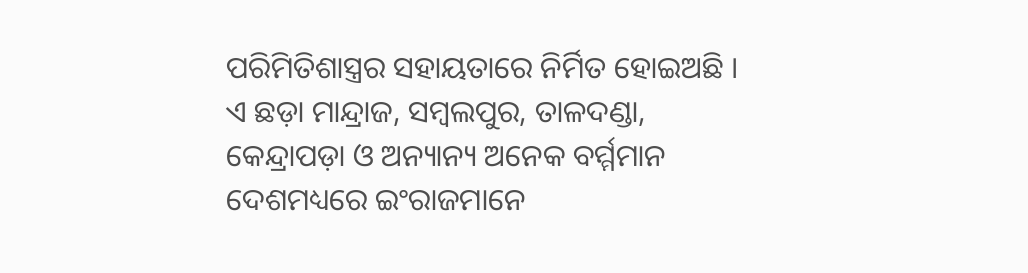ପରିମିତିଶାସ୍ତ୍ରର ସହାୟତାରେ ନିର୍ମିତ ହୋଇଅଛି । ଏ ଛଡ଼ା ମାନ୍ଦ୍ରାଜ, ସମ୍ବଲପୁର, ତାଳଦଣ୍ଡା, କେନ୍ଦ୍ରାପଡ଼ା ଓ ଅନ୍ୟାନ୍ୟ ଅନେକ ବର୍ମ୍ମମାନ ଦେଶମଧ୍ୟରେ ଇଂରାଜମାନେ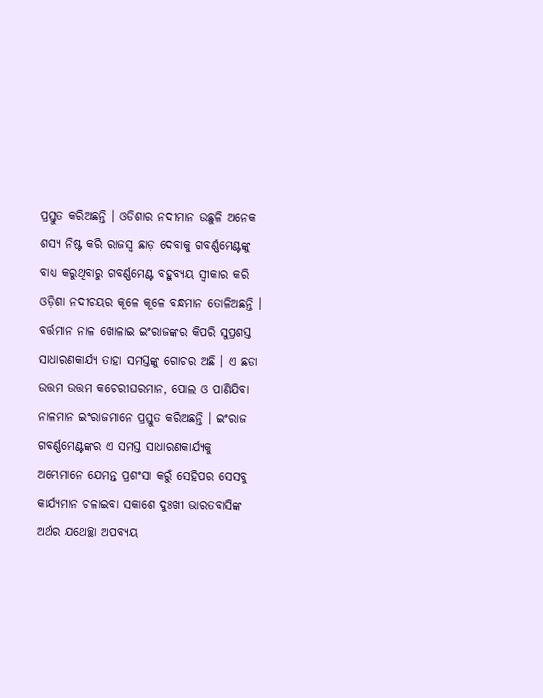ପ୍ରସ୍ତୁତ କରିଅଛନ୍ତି । ଓଡିଶାର ନଦୀମାନ ଉଛୁଳି ଅନେକ ଶସ୍ୟ ନିଷ୍ଟ କରି ରାଜସ୍ୱ ଛାଡ଼ ଦେବାକୁ ଗବର୍ଣ୍ଣମେଣ୍ଟଙ୍କୁ ବାଧ୍ୟ କରୁଥିବାରୁ ଗବର୍ଣ୍ଣମେଣ୍ଟ ବ‌ହୁବ୍ୟୟ ସ୍ୱୀକାର କରି ଓଡ଼ିଶା ନଦୀଚୟର କୂଳେ କୂଳେ ବନ୍ଧମାନ ତୋଳିଅଛନ୍ତି । ବର୍ତ୍ତମାନ ନାଳ ଖୋଳାଇ ଇଂରାଜଙ୍କର କିପରି ସୁପ୍ରଶସ୍ତ ସାଧାରଣକାର୍ଯ୍ୟ ତାହା ସମସ୍ତଙ୍କୁ ଗୋଚର ଅଛି । ଏ ଛଡା ଉତ୍ତମ ଉତ୍ତମ କଚେରୀଘରମାନ, ପୋଲ ଓ ପାଣିଯିବା ନାଳମାନ ଇଂରାଜମାନେ ପ୍ରସ୍ତୁତ କରିଅଛନ୍ତି । ଇଂରାଜ ଗବର୍ଣ୍ଣମେଣ୍ଟଙ୍କର ଏ ସମସ୍ତ ସାଧାରଣକାର୍ଯ୍ୟକୁ ଅମ୍ଭେମାନେ ଯେମନ୍ତ ପ୍ରଶଂସା କରୁଁ ସେହିପର ସେସବୁ କାର୍ଯ୍ୟମାନ ଚଳାଇବା ସକାଶେ ଦୁଃଖୀ ଭାରତବାସିଙ୍କ ଅର୍ଥର ଯଥେଚ୍ଛା ଅପବ୍ୟୟ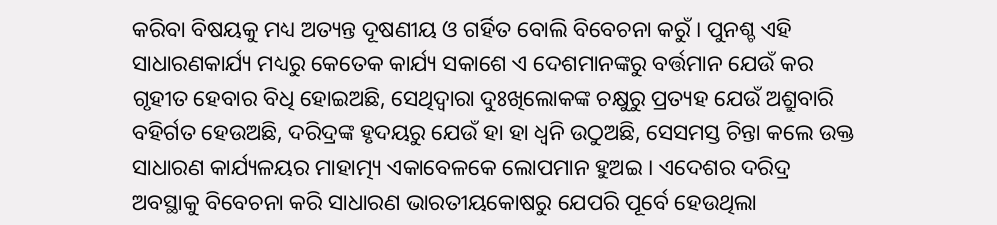କରିବା ବିଷୟକୁ ମଧ୍ୟ ଅତ୍ୟନ୍ତ ଦୂଷଣୀୟ ଓ ଗର୍ହିତ ବୋଲି ବିବେଚନା କରୁଁ । ପୁନଶ୍ଚ ଏହି ସାଧାରଣକାର୍ଯ୍ୟ ମଧ୍ୟରୁ କେତେକ କାର୍ଯ୍ୟ ସକାଶେ ଏ ଦେଶମାନଙ୍କରୁ ବର୍ତ୍ତମାନ ଯେଉଁ କର ଗୃହୀତ ହେବାର ବିଧି ହୋଇଅଛି, ସେଥିଦ୍ୱାରା ଦୁଃଖିଲୋକଙ୍କ ଚକ୍ଷୁରୁ ପ୍ରତ୍ୟହ ଯେଉଁ ଅଶ୍ରୁବାରି ବହିର୍ଗତ ହେଉଅଛି, ଦରିଦ୍ରଙ୍କ ହୃଦୟରୁ ଯେଉଁ ହା ହା ଧ୍ୱନି ଉଠୁଅଛି, ସେସମସ୍ତ ଚିନ୍ତା କଲେ ଉକ୍ତ ସାଧାରଣ କାର୍ଯ୍ୟଳୟର ମାହାତ୍ମ୍ୟ ଏକାବେଳକେ ଲୋପମାନ ହୁଅଇ । ଏଦେଶର ଦରିଦ୍ର ଅବସ୍ଥାକୁ ବିବେଚନା କରି ସାଧାରଣ ଭାରତୀୟକୋଷରୁ ଯେପରି ପୂର୍ବେ ହେଉଥିଲା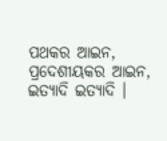ପଥକର ଆଇନ, ପ୍ରଦେଶୀୟକର ଆଇନ, ଇତ୍ୟାଦି ଇତ୍ୟାଦି ।